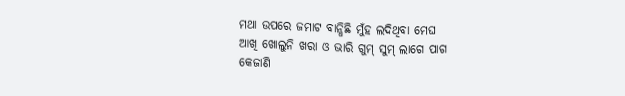ମଥା ଉପରେ ଜମାଟ ବାନ୍ଧିଛି ମୁଁହ ଲଦିଥିବା ମେଘ
ଆଖି ଖୋଲୁନି ଖରା ଓ ଭାରି ଗୁମ୍ ସୁମ୍ ଲାଗେ ପାଗ
କେଜାଣି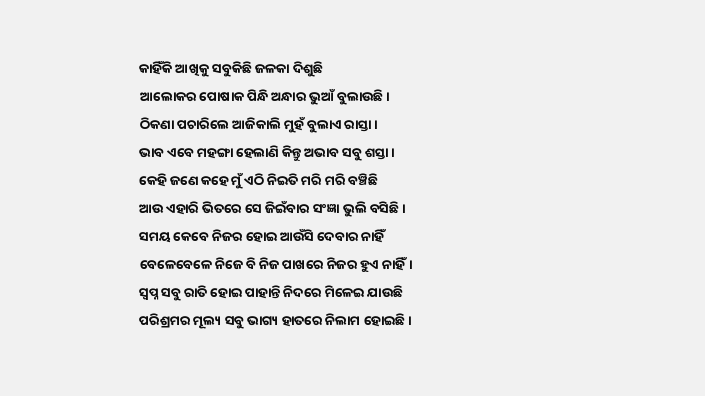କାହିଁକି ଆଖିକୁ ସବୁକିଛି ଜଳକା ଦିଶୁଛି
ଆଲୋକର ପୋଷାକ ପିନ୍ଧି ଅନ୍ଧାର ଭୁଆଁ ବୁଲାଉଛି।
ଠିକଣା ପଚାରିଲେ ଆଜିକାଲି ମୁହଁ ବୁଲାଏ ରାସ୍ତା।
ଭାବ ଏବେ ମହଙ୍ଗା ହେଲାଣି କିନ୍ତୁ ଅଭାବ ସବୁ ଶସ୍ତା।
କେହି ଜଣେ କହେ ମୁଁ ଏଠି ନିଇତି ମରି ମରି ବଞ୍ଚିଛି
ଆଉ ଏହାରି ଭିତରେ ସେ ଜିଇଁବାର ସଂଜ୍ଞା ଭୁଲି ବସିଛି।
ସମୟ କେବେ ନିଜର ହୋଇ ଆଉଁସି ଦେବାର ନାହିଁ
ବେଳେବେଳେ ନିଜେ ବି ନିଜ ପାଖରେ ନିଜର ହୁଏ ନାହିଁ।
ସ୍ବପ୍ନ ସବୁ ରାତି ହୋଇ ପାହାନ୍ତି ନିଦରେ ମିଳେଇ ଯାଉଛି
ପରିଶ୍ରମର ମୂଲ୍ୟ ସବୁ ଭାଗ୍ୟ ହାତରେ ନିଲାମ ହୋଇଛି।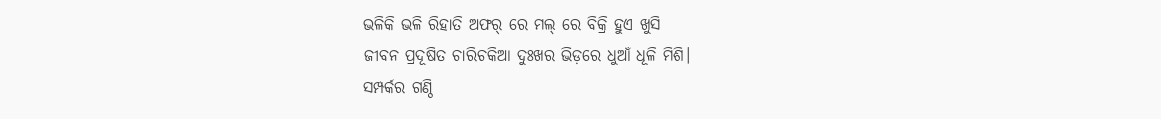ଭଳିକି ଭଳି ରିହାତି ଅଫର୍ ରେ ମଲ୍ ରେ ବିକ୍ରି ହୁଏ ଖୁସି
ଜୀବନ ପ୍ରଦୂଷିତ ଚାରିଚକିଆ ଦୁଃଖର ଭିଡ଼ରେ ଧୁଆଁ ଧୂଳି ମିଶି।
ସମ୍ପର୍କର ଗଣ୍ଠି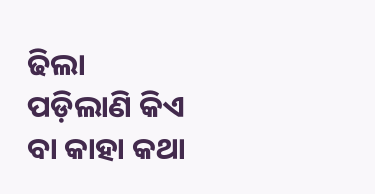ଢିଲା ପଡ଼ିଲାଣି କିଏ ବା କାହା କଥା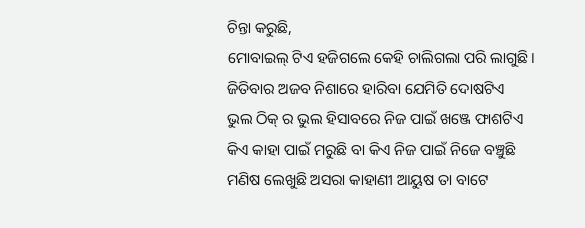ଚିନ୍ତା କରୁଛି,
ମୋବାଇଲ୍ ଟିଏ ହଜିଗଲେ କେହି ଚାଲିଗଲା ପରି ଲାଗୁଛି।
ଜିତିବାର ଅଜବ ନିଶାରେ ହାରିବା ଯେମିତି ଦୋଷଟିଏ
ଭୁଲ ଠିକ୍ ର ଭୁଲ ହିସାବରେ ନିଜ ପାଇଁ ଖଞ୍ଜେ ଫାଶଟିଏ
କିଏ କାହା ପାଇଁ ମରୁଛି ବା କିଏ ନିଜ ପାଇଁ ନିଜେ ବଞ୍ଚୁଛି
ମଣିଷ ଲେଖୁଛି ଅସରା କାହାଣୀ ଆୟୁଷ ତା ବାଟେ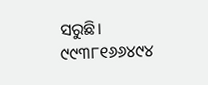ସରୁଛି।
୯୯୩୮୧୬୬୪୯୪